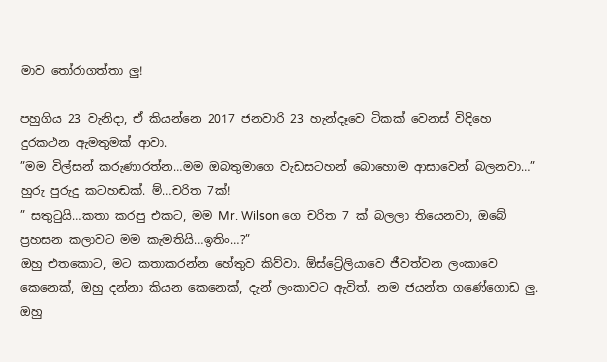මාව තෝරාගත්තා ලු!

පහුගිය 23 වැනිදා, ඒ කියන්නෙ 2017 ජනවාරි 23 හැන්දෑවෙ ටිකක් වෙනස් විදිහෙ දුරකථන ඇමතුමක් ආවා.
”මම විල්සන් කරුණාරත්න…මම ඔබතුමාගෙ වැඩසටහන් බොහොම ආසාවෙන් බලනවා…”
හුරු පුරුදු කටහඬක්. ම්…චරිත 7ක්!
” සතුටුයි…කතා කරපු එකට, මම Mr. Wilson ගෙ චරිත 7 ක් බලලා තියෙනවා, ඔබේ ප්‍රහසන කලාවට මම කැමතියි…ඉතිං…?”
ඔහු එතකොට, මට කතාකරන්න හේතුව කිව්වා. ඕස්ට්‍රේලියාවෙ ජීවත්වන ලංකාවෙ කෙනෙක්, ඔහු දන්නා කියන කෙනෙක්, දැන් ලංකාවට ඇවිත්. නම ජයන්ත ගණේගොඩ ලු. ඔහු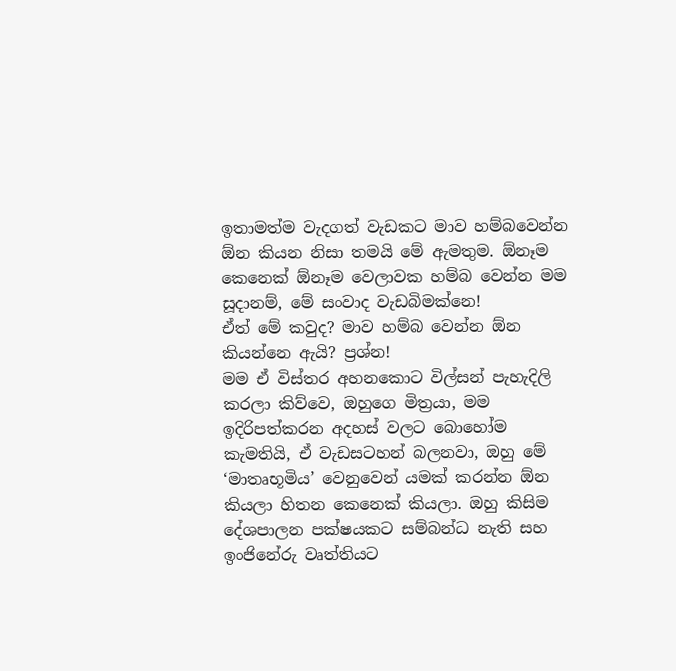ඉතාමත්ම වැදගත් වැඩකට මාව හම්බවෙන්න ඕන කියන නිසා තමයි මේ ඇමතුම. ඕනෑම කෙනෙක් ඕනෑම වෙලාවක හම්බ වෙන්න මම සූදානම්, මේ සංවාද වැඩබිමක්නෙ!
ඒත් මේ කවුද? මාව හම්බ වෙන්න ඕන කියන්නෙ ඇයි? ප්‍රශ්න!
මම ඒ විස්තර අහනකොට විල්සන් පැහැදිලි කරලා කිව්වෙ, ඔහුගෙ මිත්‍රයා, මම ඉදිරිපත්කරන අදහස් වලට බොහෝම කැමතියි, ඒ වැඩසටහන් බලනවා, ඔහු මේ ‘මාතෘභූමිය’ වෙනුවෙන් යමක් කරන්න ඕන කියලා හිතන කෙනෙක් කියලා. ඔහු කිසිම දේශපාලන පක්ෂයකට සම්බන්ධ නැති සහ ඉංජිනේරු වෘත්තියට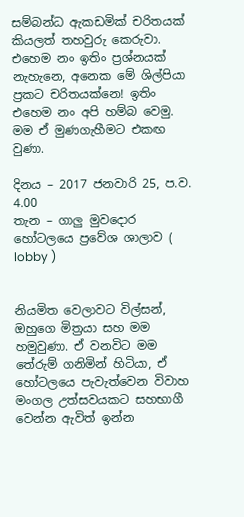සම්බන්ධ ඇකඩමික් චරිතයක් කියලත් තහවුරු කෙරුවා. එහෙම නං ඉතිං ප්‍රශ්නයක් නැහැනෙ, අනෙක මේ ශිල්පියා ප්‍රකට චරිතයක්නෙ! ඉතිං එහෙම නං අපි හම්බ වෙමු. මම ඒ මුණගැහීමට එකඟ වුණා.

දිනය – 2017 ජනවාරි 25, ප.ව. 4.00
තැන – ගාලු මුවදොර හෝටලයෙ ප්‍රවේශ ශාලාව ( lobby )


නියමිත වෙලාවට විල්සන්, ඔහුගෙ මිත්‍රයා සහ මම හමුවුණා. ඒ වනවිට මම තේරුම් ගනිමින් හිටියා, ඒ හෝටලයෙ පැවැත්වෙන විවාහ මංගල උත්සවයකට සහභාගී වෙන්න ඇවිත් ඉන්න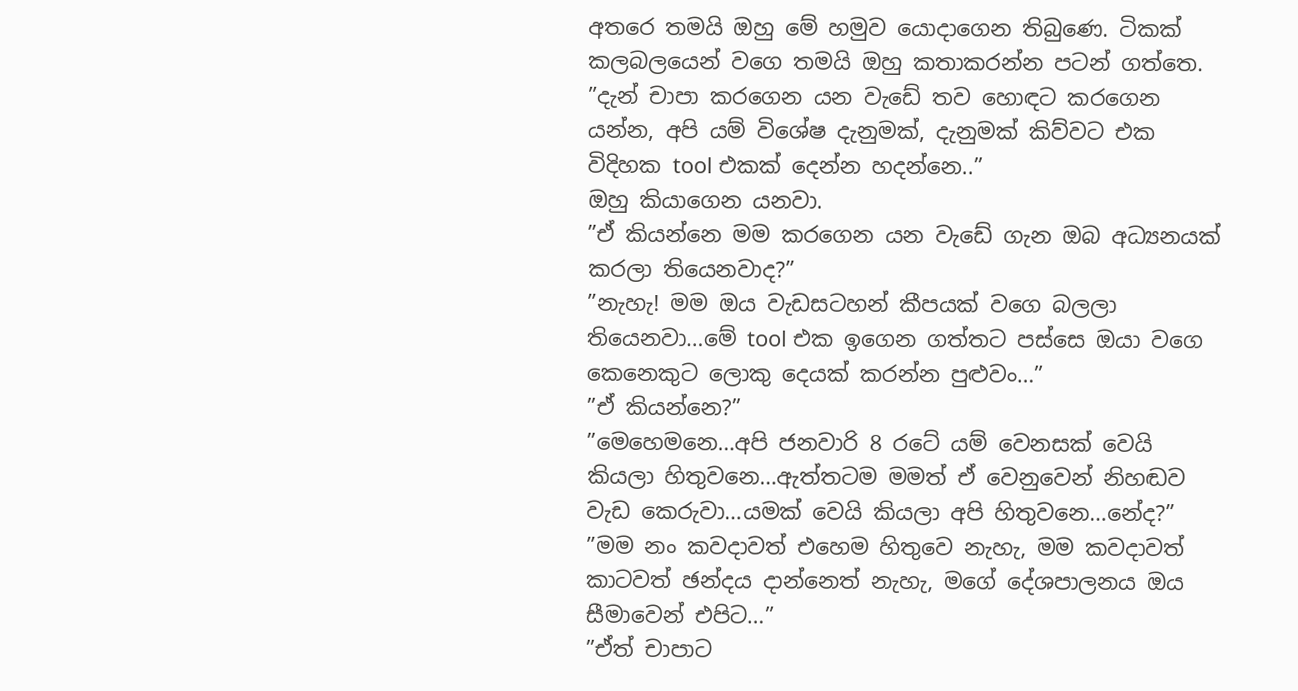අතරෙ තමයි ඔහු මේ හමුව යොදාගෙන තිබුණෙ. ටිකක් කලබලයෙන් වගෙ තමයි ඔහු කතාකරන්න පටන් ගත්තෙ.
”දැන් චාපා කරගෙන යන වැඩේ තව හොඳට කරගෙන යන්න, අපි යම් විශේෂ දැනුමක්, දැනුමක් කිව්වට එක විදිහක tool එකක් දෙන්න හදන්නෙ..”
ඔහු කියාගෙන යනවා.
”ඒ කියන්නෙ මම කරගෙන යන වැඩේ ගැන ඔබ අධ්‍යනයක් කරලා තියෙනවාද?”
”නැහැ! මම ඔය වැඩසටහන් කීපයක් වගෙ බලලා තියෙනවා…මේ tool එක ඉගෙන ගත්තට පස්සෙ ඔයා වගෙ කෙනෙකුට ලොකු දෙයක් කරන්න පුළුවං…”
”ඒ කියන්නෙ?”
”මෙහෙමනෙ…අපි ජනවාරි 8 රටේ යම් වෙනසක් වෙයි කියලා හිතුවනෙ…ඇත්තටම මමත් ඒ වෙනුවෙන් නිහඬව වැඩ කෙරුවා…යමක් වෙයි කියලා අපි හිතුවනෙ…නේද?”
”මම නං කවදාවත් එහෙම හිතුවෙ නැහැ, මම කවදාවත් කාටවත් ඡන්දය දාන්නෙත් නැහැ, මගේ දේශපාලනය ඔය සීමාවෙන් එපිට…”
”ඒත් චාපාට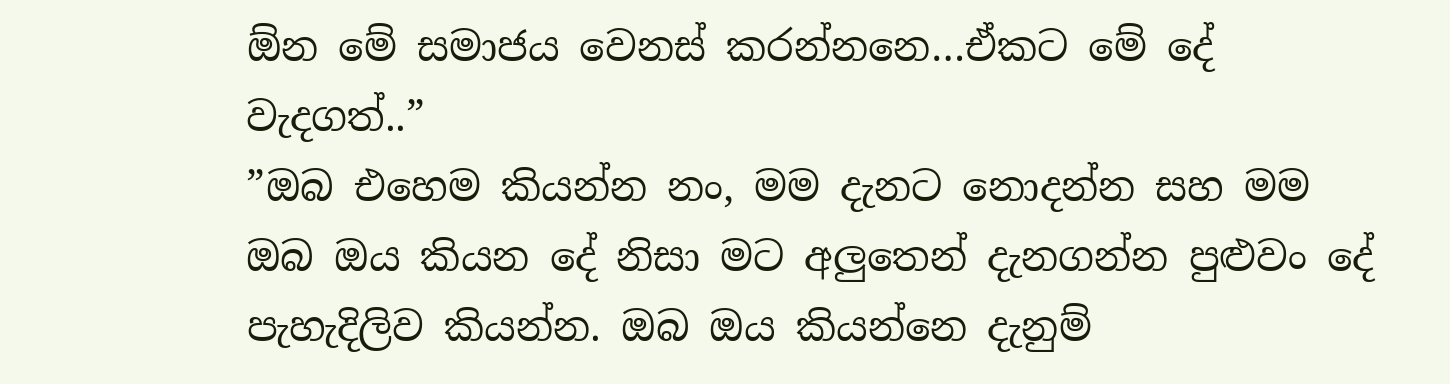ඕන මේ සමාජය වෙනස් කරන්නනෙ…ඒකට මේ දේ වැදගත්..”
”ඔබ එහෙම කියන්න නං, මම දැනට නොදන්න සහ මම ඔබ ඔය කියන දේ නිසා මට අලුතෙන් දැනගන්න පුළුවං දේ පැහැදිලිව කියන්න. ඔබ ඔය කියන්නෙ දැනුම්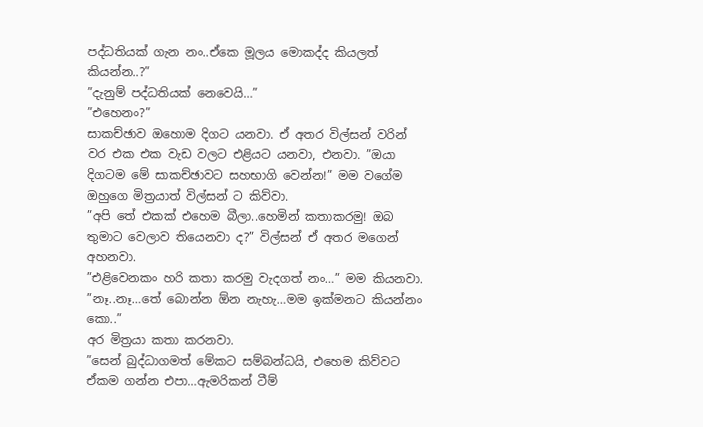පද්ධතියක් ගැන නං..ඒකෙ මූලය මොකද්ද කියලත් කියන්න..?”
”දැනුම් පද්ධතියක් නෙවෙයි…”
”එහෙනං?”
සාකච්ඡාව ඔහොම දිගට යනවා. ඒ අතර විල්සන් වරින් වර එක එක වැඩ වලට එළියට යනවා, එනවා. ”ඔයා දිගටම මේ සාකච්ඡාවට සහභාගි වෙන්න!” මම වගේම ඔහුගෙ මිත්‍රයාත් විල්සන් ට කිව්වා.
”අපි තේ එකක් එහෙම බීලා..හෙමින් කතාකරමු! ඔබ තුමාට වෙලාව තියෙනවා ද?” විල්සන් ඒ අතර මගෙන් අහනවා.
”එළිවෙනකං හරි කතා කරමු වැදගත් නං…” මම කියනවා. ”නෑ..නෑ…තේ බොන්න ඕන නැහැ…මම ඉක්මනට කියන්නං කො..”
අර මිත්‍රයා කතා කරනවා.
”සෙන් බුද්ධාගමත් මේකට සම්බන්ධයි, එහෙම කිව්වට ඒකම ගන්න එපා…ඇමරිකන් ටීම්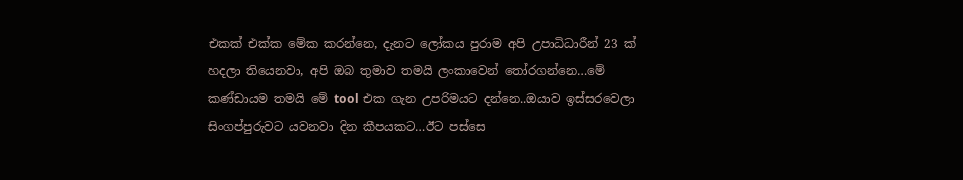එකක් එක්ක මේක කරන්නෙ, දැනට ලෝකය පුරාම අපි උපාධිධාරීන් 23 ක් හදලා තියෙනවා, අපි ඔබ තුමාව තමයි ලංකාවෙන් තෝරගන්නෙ…මේ කණ්ඩායම තමයි මේ tool එක ගැන උපරිමයට දන්නෙ..ඔයාව ඉස්සරවෙලා සිංගප්පුරුවට යවනවා දින කීපයකට…ඊට පස්සෙ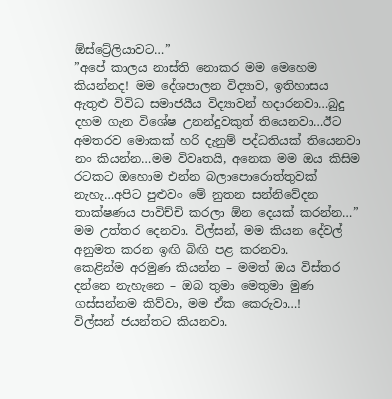ඕස්ට්‍රේලියාවට…”
”අපේ කාලය නාස්ති නොකර මම මෙහෙම කියන්නද! මම දේශපාලන විද්‍යාව, ඉතිහාසය ඇතුළු විවිධ සමාජයීය විද්‍යාවන් හදාරනවා…බුදු දහම ගැන විශේෂ උනන්දුවකුත් තියෙනවා…ඊට අමතරව මොකක් හරි දැනුම් පද්ධතියක් තියෙනවා නං කියන්න…මම විවෘතයි, අනෙක මම ඔය කිසිම රටකට ඔහොම එන්න බලාපොරොත්තුවක් නැහැ…අපිට පුළුවං මේ නුතන සන්නිවේදන තාක්ෂණය පාවිච්චි කරලා ඕන දෙයක් කරන්න…”
මම උත්තර දෙනවා. විල්සන්, මම කියන දේවල් අනුමත කරන ඉඟි බිඟි පළ කරනවා.
කෙළින්ම අරමුණ කියන්න – මමත් ඔය විස්තර දන්නෙ නැහැනෙ – ඔබ තුමා මෙතුමා මුණ ගස්සන්නම කිව්වා, මම ඒක කෙරුවා…!
විල්සන් ජයන්තට කියනවා.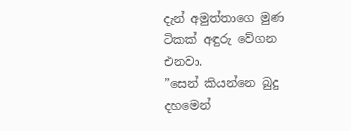දැන් අමුත්තාගෙ මුණ ටිකක් අඳුරු වේගන එනවා.
”සෙන් කියන්නෙ බුදු දහමෙන්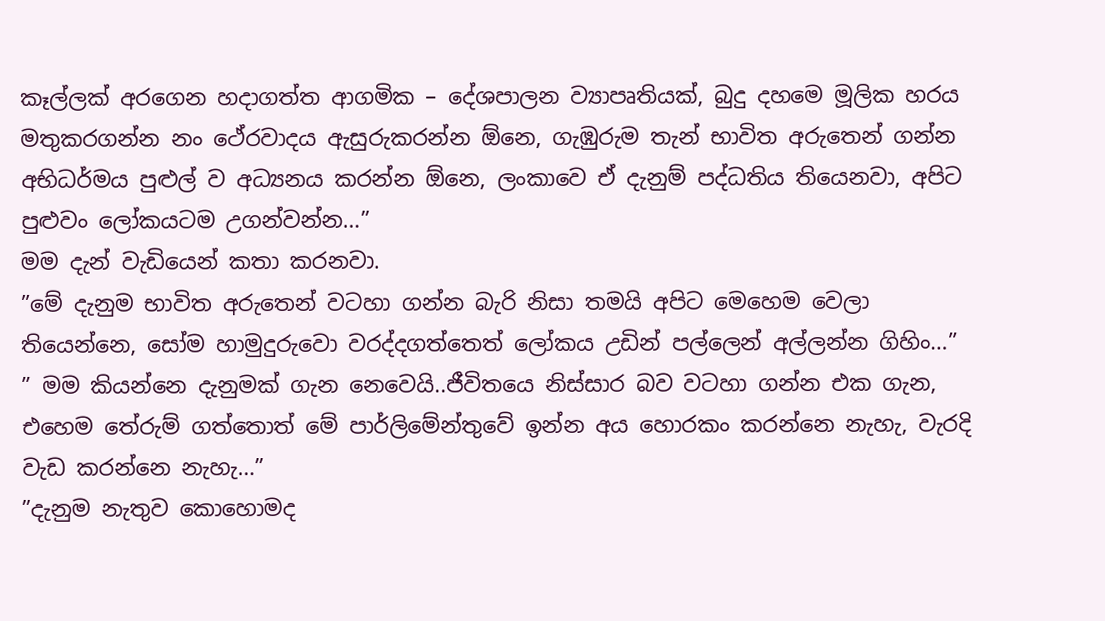කෑල්ලක් අරගෙන හදාගත්ත ආගමික – දේශපාලන ව්‍යාපෘතියක්, බුදු දහමෙ මූලික හරය මතුකරගන්න නං ථේරවාදය ඇසුරුකරන්න ඕනෙ, ගැඹුරුම තැන් භාවිත අරුතෙන් ගන්න අභිධර්මය පුළුල් ව අධ්‍යනය කරන්න ඕනෙ, ලංකාවෙ ඒ දැනුම් පද්ධතිය තියෙනවා, අපිට පුළුවං ලෝකයටම උගන්වන්න…”
මම දැන් වැඩියෙන් කතා කරනවා.
”මේ දැනුම භාවිත අරුතෙන් වටහා ගන්න බැරි නිසා තමයි අපිට මෙහෙම වෙලා තියෙන්නෙ, සෝම හාමුදුරුවො වරද්දගත්තෙත් ලෝකය උඩින් පල්ලෙන් අල්ලන්න ගිහිං…”
” මම කියන්නෙ දැනුමක් ගැන නෙවෙයි..ජීවිතයෙ නිස්සාර බව වටහා ගන්න එක ගැන, එහෙම තේරුම් ගත්තොත් මේ පාර්ලිමේන්තුවේ ඉන්න අය හොරකං කරන්නෙ නැහැ, වැරදි වැඩ කරන්නෙ නැහැ…”
”දැනුම නැතුව කොහොමද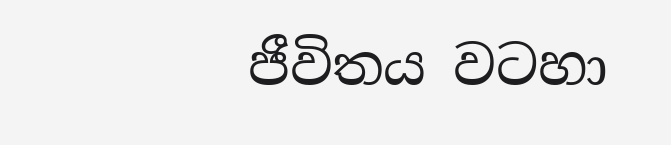ජීවිතය වටහා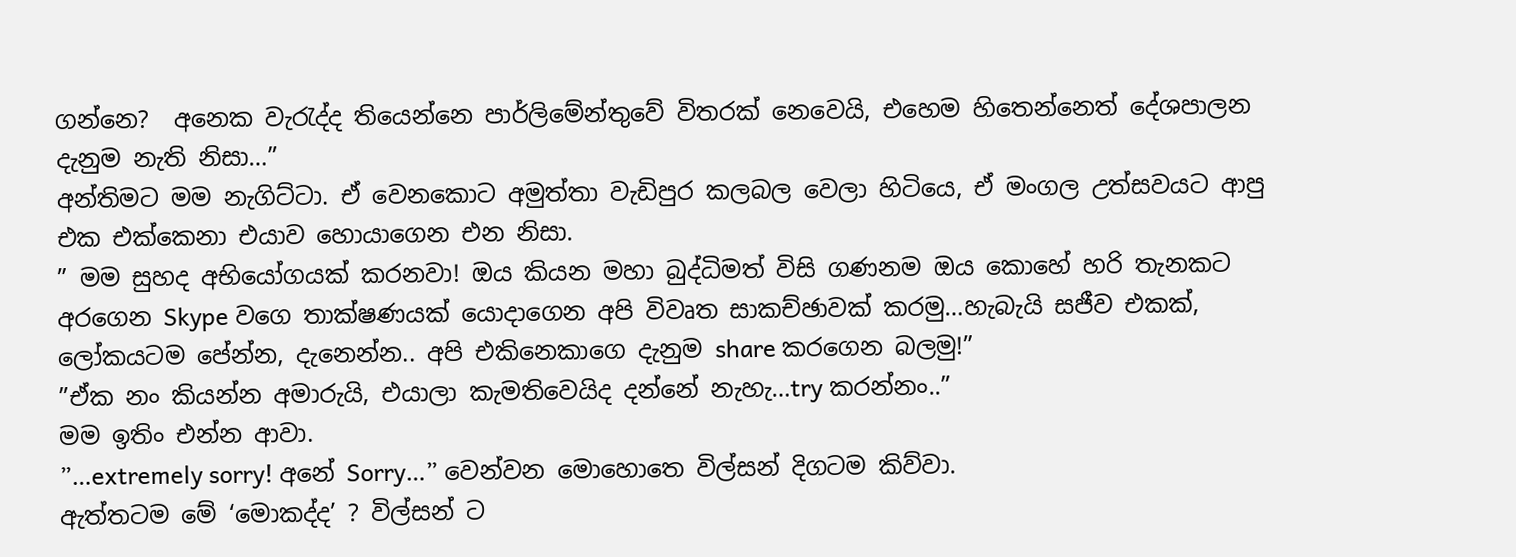ගන්නෙ?  අනෙක වැරැද්ද තියෙන්නෙ පාර්ලිමේන්තුවේ විතරක් නෙවෙයි, එහෙම හිතෙන්නෙත් දේශපාලන දැනුම නැති නිසා…”
අන්තිමට මම නැගිට්ටා. ඒ වෙනකොට අමුත්තා වැඩිපුර කලබල වෙලා හිටියෙ, ඒ මංගල උත්සවයට ආපු එක එක්කෙනා එයාව හොයාගෙන එන නිසා.
” මම සුහද අභියෝගයක් කරනවා! ඔය කියන මහා බුද්ධිමත් විසි ගණනම ඔය කොහේ හරි තැනකට අරගෙන Skype වගෙ තාක්ෂණයක් යොදාගෙන අපි විවෘත සාකච්ඡාවක් කරමු…හැබැයි සජීව එකක්, ලෝකයටම පේන්න, දැනෙන්න.. අපි එකිනෙකාගෙ දැනුම share කරගෙන බලමු!”
”ඒක නං කියන්න අමාරුයි, එයාලා කැමතිවෙයිද දන්නේ නැහැ…try කරන්නං..”
මම ඉතිං එන්න ආවා.
”…extremely sorry! අනේ Sorry…” වෙන්වන මොහොතෙ විල්සන් දිගටම කිව්වා.
ඇත්තටම මේ ‘මොකද්ද’ ? විල්සන් ට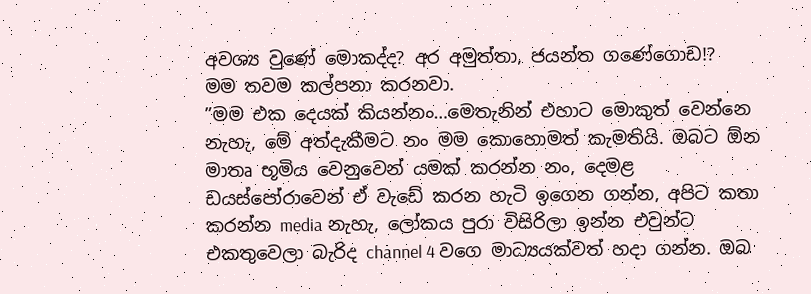අවශ්‍ය වුණේ මොකද්ද? අර අමුත්තා, ජයන්ත ගණේගොඩ!?
මම තවම කල්පනා කරනවා.
”මම එක දෙයක් කියන්නං…මෙතැනින් එහාට මොකුත් වෙන්නෙ නැහැ, මේ අත්දැකීමට නං මම කොහොමත් කැමතියි. ඔබට ඕන මාතෘ භූමිය වෙනුවෙන් යමක් කරන්න නං, දෙමළ ඩයස්පෝරාවෙන් ඒ වැඩේ කරන හැටි ඉගෙන ගන්න, අපිට කතා කරන්න media නැහැ, ලෝකය පුරා විසිරිලා ඉන්න එවුන්ට එකතුවෙලා බැරිද channel 4 වගෙ මාධ්‍යයක්වත් හදා ගන්න. ඔබ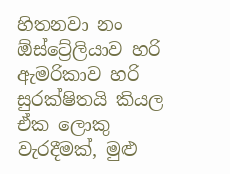හිතනවා නං ඕස්ට්‍රේලියාව හරි ඇමරිකාව හරි සුරක්ෂිතයි කියල ඒක ලොකු වැරදීමක්, මුළු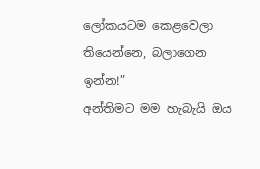ලෝකයටම කෙළවෙලා තියෙන්නෙ, බලාගෙන ඉන්න!”
අන්තිමට මම හැබැයි ඔය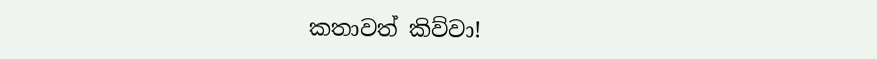කතාවත් කිව්වා!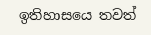ඉතිහාසයෙ තවත්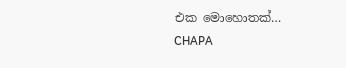එක මොහොතක්…
CHAPA